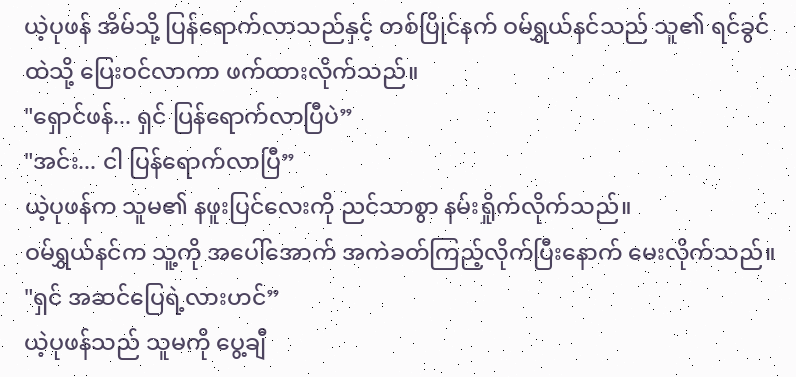ယဲ့ပုဖန် အိမ်သို့ ပြန်ရောက်လာသည်နှင့် တစ်ပြိုင်နက် ဝမ်ရွှယ်နင်သည် သူ၏ ရင်ခွင်ထဲသို့ ပြေးဝင်လာကာ ဖက်ထားလိုက်သည်။
"ရှောင်ဖန်... ရှင် ပြန်ရောက်လာပြီပဲ”
"အင်း... ငါ ပြန်ရောက်လာပြီ”
ယဲ့ပုဖန်က သူမ၏ နဖူးပြင်လေးကို ညင်သာစွာ နမ်းရှိုက်လိုက်သည်။
ဝမ်ရွှယ်နင်က သူ့ကို အပေါ်အောက် အကဲခတ်ကြည့်လိုက်ပြီးနောက် မေးလိုက်သည်။ "ရှင် အဆင်ပြေရဲ့လားဟင်”
ယဲ့ပုဖန်သည် သူမကို ပွေ့ချီ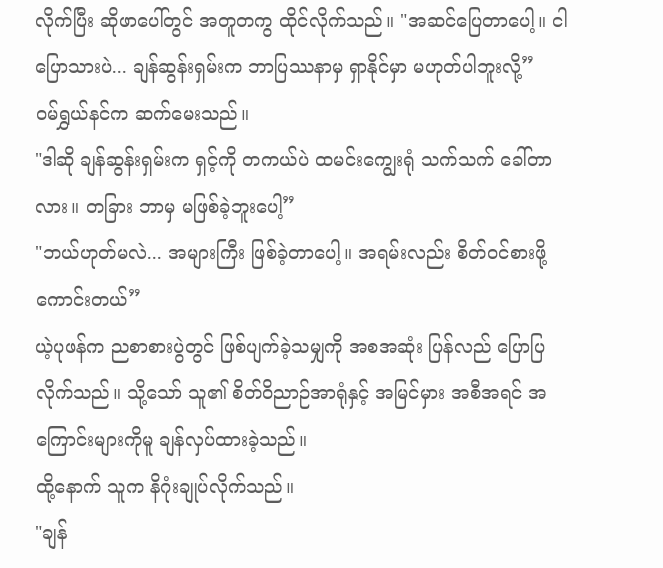လိုက်ပြီး ဆိုဖာပေါ်တွင် အတူတကွ ထိုင်လိုက်သည်။ "အဆင်ပြေတာပေါ့။ ငါ ပြောသားပဲ... ချန်ဆွန်းရှမ်းက ဘာပြဿနာမှ ရှာနိုင်မှာ မဟုတ်ပါဘူးလို့”
ဝမ်ရွှယ်နင်က ဆက်မေးသည်။
"ဒါဆို ချန်ဆွန်းရှမ်းက ရှင့်ကို တကယ်ပဲ ထမင်းကျွေးရုံ သက်သက် ခေါ်တာလား။ တခြား ဘာမှ မဖြစ်ခဲ့ဘူးပေါ့”
"ဘယ်ဟုတ်မလဲ... အများကြီး ဖြစ်ခဲ့တာပေါ့။ အရမ်းလည်း စိတ်ဝင်စားဖို့ ကောင်းတယ်”
ယဲ့ပုဖန်က ညစာစားပွဲတွင် ဖြစ်ပျက်ခဲ့သမျှကို အစအဆုံး ပြန်လည် ပြောပြလိုက်သည်။ သို့သော် သူ၏ စိတ်ဝိညာဉ်အာရုံနှင့် အမြင်မှား အစီအရင် အကြောင်းများကိုမူ ချန်လှပ်ထားခဲ့သည်။
ထို့နောက် သူက နိဂုံးချုပ်လိုက်သည်။
"ချန်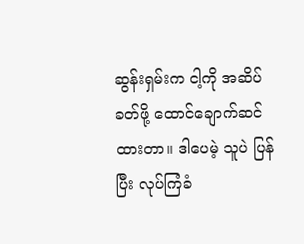ဆွန်းရှမ်းက ငါ့ကို အဆိပ်ခတ်ဖို့ ထောင်ချောက်ဆင်ထားတာ။ ဒါပေမဲ့ သူပဲ ပြန်ပြီး လုပ်ကြံခံ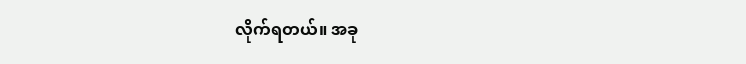လိုက်ရတယ်။ အခု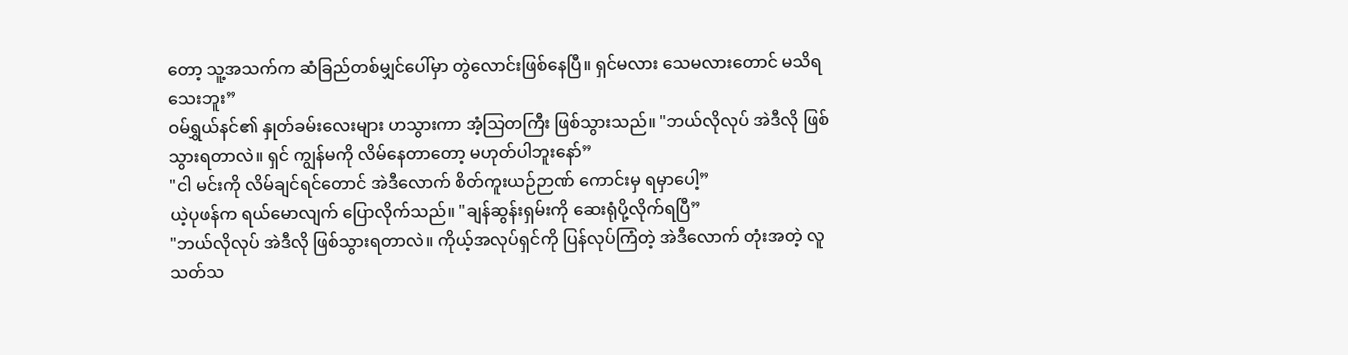တော့ သူ့အသက်က ဆံခြည်တစ်မျှင်ပေါ်မှာ တွဲလောင်းဖြစ်နေပြီ။ ရှင်မလား သေမလားတောင် မသိရသေးဘူး”
ဝမ်ရွှယ်နင်၏ နှုတ်ခမ်းလေးများ ဟသွားကာ အံ့သြတကြီး ဖြစ်သွားသည်။ "ဘယ်လိုလုပ် အဲဒီလို ဖြစ်သွားရတာလဲ။ ရှင် ကျွန်မကို လိမ်နေတာတော့ မဟုတ်ပါဘူးနော်”
"ငါ မင်းကို လိမ်ချင်ရင်တောင် အဲဒီလောက် စိတ်ကူးယဉ်ဉာဏ် ကောင်းမှ ရမှာပေါ့”
ယဲ့ပုဖန်က ရယ်မောလျက် ပြောလိုက်သည်။ "ချန်ဆွန်းရှမ်းကို ဆေးရုံပို့လိုက်ရပြီ”
"ဘယ်လိုလုပ် အဲဒီလို ဖြစ်သွားရတာလဲ။ ကိုယ့်အလုပ်ရှင်ကို ပြန်လုပ်ကြံတဲ့ အဲဒီလောက် တုံးအတဲ့ လူသတ်သ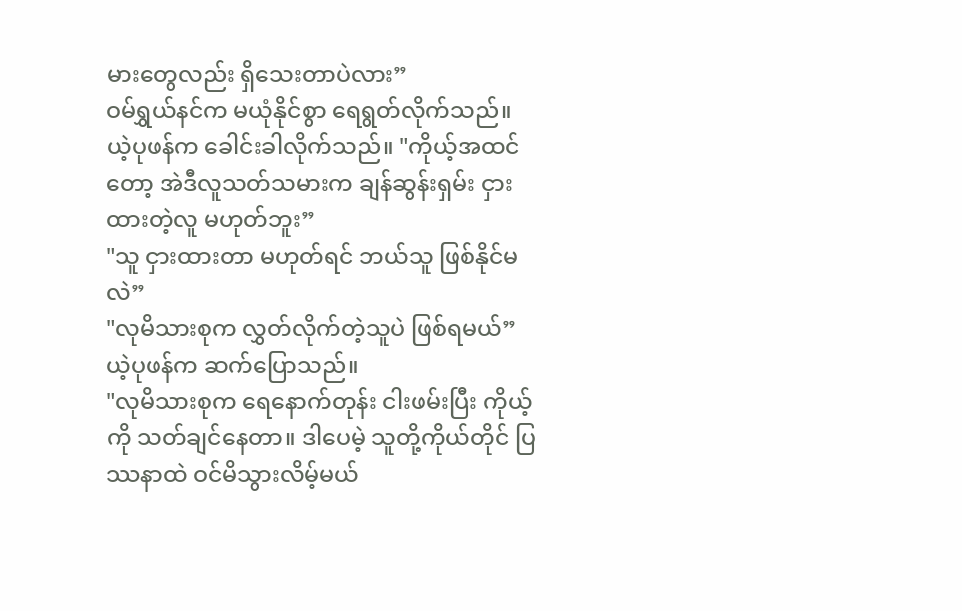မားတွေလည်း ရှိသေးတာပဲလား”
ဝမ်ရွှယ်နင်က မယုံနိုင်စွာ ရေရွတ်လိုက်သည်။
ယဲ့ပုဖန်က ခေါင်းခါလိုက်သည်။ "ကိုယ့်အထင်တော့ အဲဒီလူသတ်သမားက ချန်ဆွန်းရှမ်း ငှားထားတဲ့လူ မဟုတ်ဘူး”
"သူ ငှားထားတာ မဟုတ်ရင် ဘယ်သူ ဖြစ်နိုင်မလဲ”
"လုမိသားစုက လွှတ်လိုက်တဲ့သူပဲ ဖြစ်ရမယ်” ယဲ့ပုဖန်က ဆက်ပြောသည်။
"လုမိသားစုက ရေနောက်တုန်း ငါးဖမ်းပြီး ကိုယ့်ကို သတ်ချင်နေတာ။ ဒါပေမဲ့ သူတို့ကိုယ်တိုင် ပြဿနာထဲ ဝင်မိသွားလိမ့်မယ်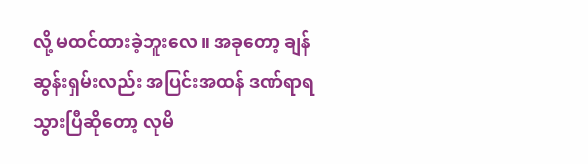လို့ မထင်ထားခဲ့ဘူးလေ။ အခုတော့ ချန်ဆွန်းရှမ်းလည်း အပြင်းအထန် ဒဏ်ရာရသွားပြီဆိုတော့ လုမိ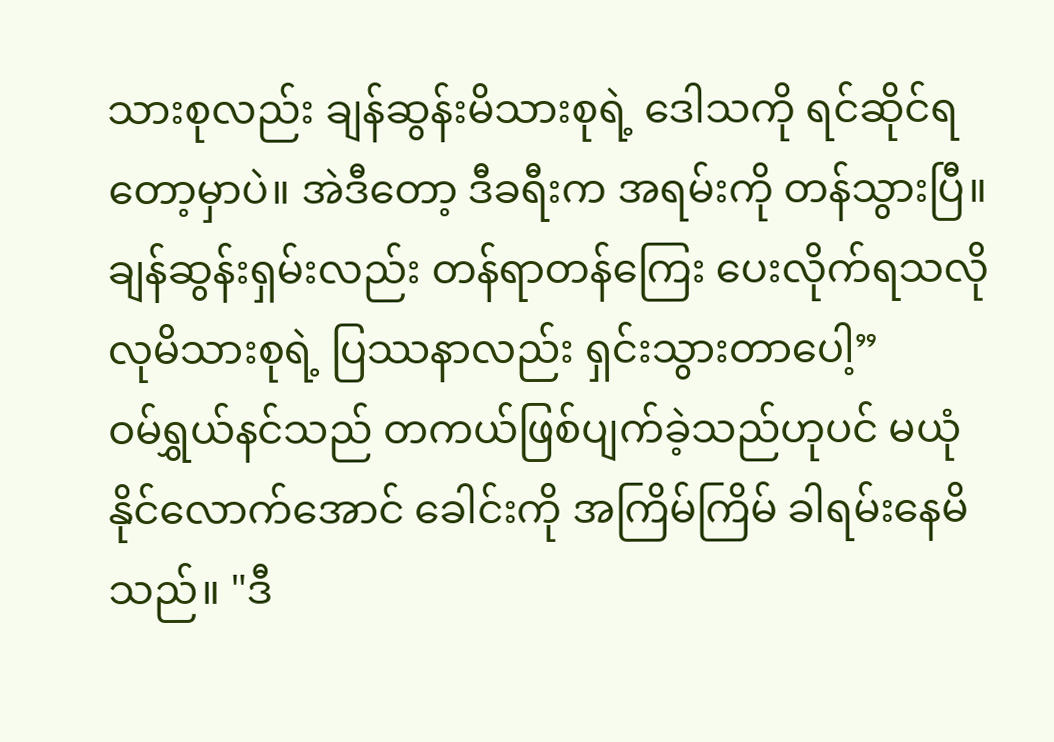သားစုလည်း ချန်ဆွန်းမိသားစုရဲ့ ဒေါသကို ရင်ဆိုင်ရတော့မှာပဲ။ အဲဒီတော့ ဒီခရီးက အရမ်းကို တန်သွားပြီ။ ချန်ဆွန်းရှမ်းလည်း တန်ရာတန်ကြေး ပေးလိုက်ရသလို လုမိသားစုရဲ့ ပြဿနာလည်း ရှင်းသွားတာပေါ့”
ဝမ်ရွှယ်နင်သည် တကယ်ဖြစ်ပျက်ခဲ့သည်ဟုပင် မယုံနိုင်လောက်အောင် ခေါင်းကို အကြိမ်ကြိမ် ခါရမ်းနေမိသည်။ "ဒီ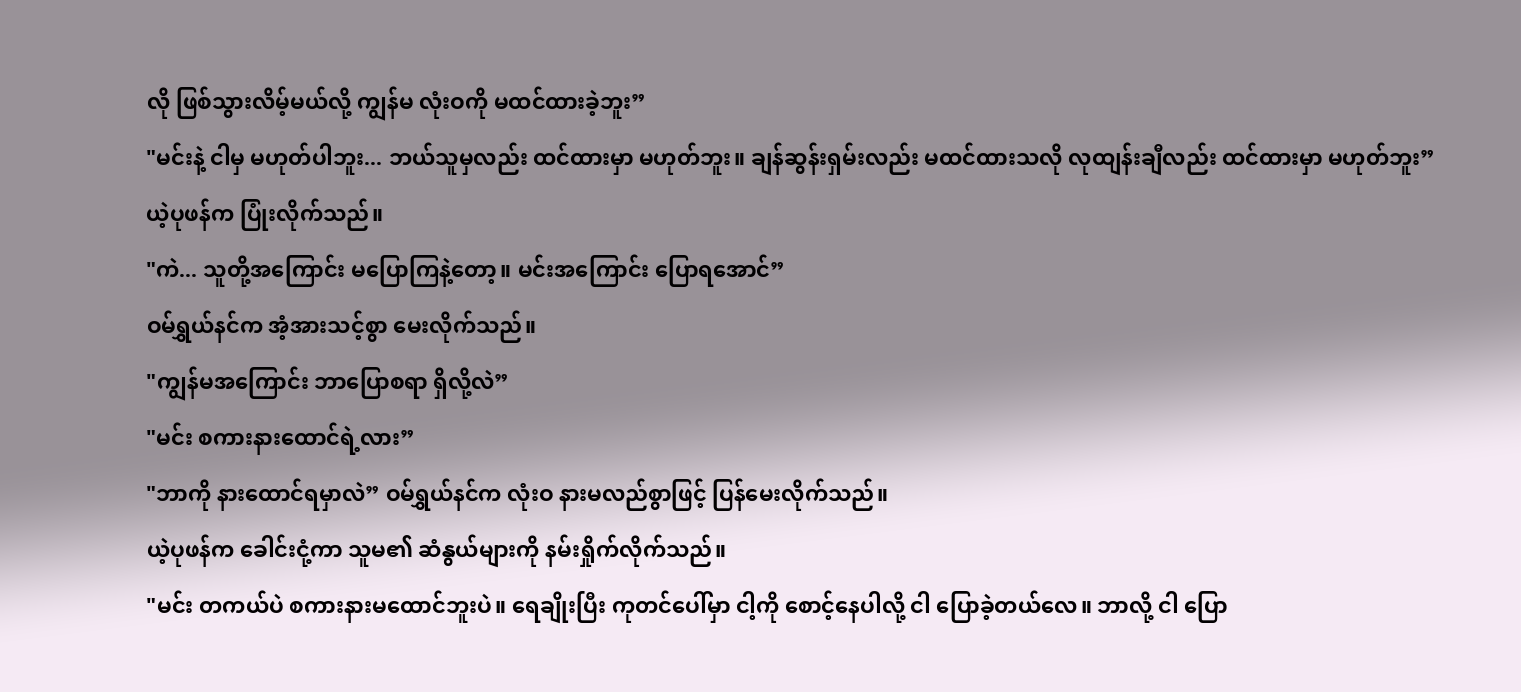လို ဖြစ်သွားလိမ့်မယ်လို့ ကျွန်မ လုံးဝကို မထင်ထားခဲ့ဘူး”
"မင်းနဲ့ ငါမှ မဟုတ်ပါဘူး... ဘယ်သူမှလည်း ထင်ထားမှာ မဟုတ်ဘူး။ ချန်ဆွန်းရှမ်းလည်း မထင်ထားသလို လုထျန်းချီလည်း ထင်ထားမှာ မဟုတ်ဘူး”
ယဲ့ပုဖန်က ပြုံးလိုက်သည်။
"ကဲ... သူတို့အကြောင်း မပြောကြနဲ့တော့။ မင်းအကြောင်း ပြောရအောင်”
ဝမ်ရွှယ်နင်က အံ့အားသင့်စွာ မေးလိုက်သည်။
"ကျွန်မအကြောင်း ဘာပြောစရာ ရှိလို့လဲ”
"မင်း စကားနားထောင်ရဲ့လား”
"ဘာကို နားထောင်ရမှာလဲ” ဝမ်ရွှယ်နင်က လုံးဝ နားမလည်စွာဖြင့် ပြန်မေးလိုက်သည်။
ယဲ့ပုဖန်က ခေါင်းငုံ့ကာ သူမ၏ ဆံနွယ်များကို နမ်းရှိုက်လိုက်သည်။
"မင်း တကယ်ပဲ စကားနားမထောင်ဘူးပဲ။ ရေချိုးပြီး ကုတင်ပေါ်မှာ ငါ့ကို စောင့်နေပါလို့ ငါ ပြောခဲ့တယ်လေ။ ဘာလို့ ငါ ပြော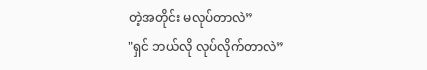တဲ့အတိုင်း မလုပ်တာလဲ”
"ရှင် ဘယ်လို လုပ်လိုက်တာလဲ”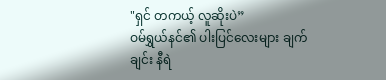"ရှင် တကယ့် လူဆိုးပဲ”
ဝမ်ရွှယ်နင်၏ ပါးပြင်လေးများ ချက်ချင်း နီရဲ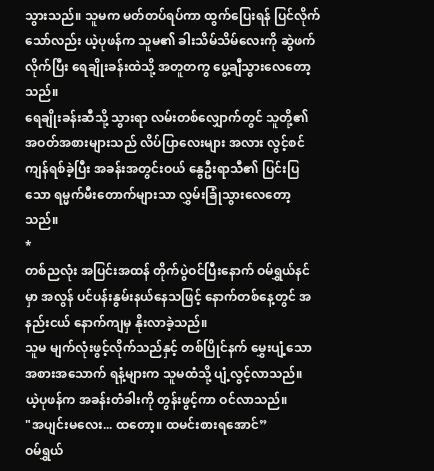သွားသည်။ သူမက မတ်တပ်ရပ်ကာ ထွက်ပြေးရန် ပြင်လိုက်သော်လည်း ယဲ့ပုဖန်က သူမ၏ ခါးသိမ်သိမ်လေးကို ဆွဲဖက်လိုက်ပြီး ရေချိုးခန်းထဲသို့ အတူတကွ ပွေ့ချီသွားလေတော့သည်။
ရေချိုးခန်းဆီသို့ သွားရာ လမ်းတစ်လျှောက်တွင် သူတို့၏ အဝတ်အစားများသည် လိပ်ပြာလေးများ အလား လွင့်စင်ကျန်ရစ်ခဲ့ပြီး အခန်းအတွင်းဝယ် နွေဦးရာသီ၏ ပြင်းပြသော ရမ္မက်မီးတောက်များသာ လွှမ်းခြုံသွားလေတော့သည်။
*
တစ်ညလုံး အပြင်းအထန် တိုက်ပွဲဝင်ပြီးနောက် ဝမ်ရွှယ်နင်မှာ အလွန် ပင်ပန်းနွမ်းနယ်နေသဖြင့် နောက်တစ်နေ့တွင် အနည်းငယ် နောက်ကျမှ နိုးလာခဲ့သည်။
သူမ မျက်လုံးဖွင့်လိုက်သည်နှင့် တစ်ပြိုင်နက် မွှေးပျံ့သော အစားအသောက် ရနံ့များက သူမထံသို့ ပျံ့လွင့်လာသည်။
ယဲ့ပုဖန်က အခန်းတံခါးကို တွန်းဖွင့်ကာ ဝင်လာသည်။
"အပျင်းမလေး... ထတော့။ ထမင်းစားရအောင်”
ဝမ်ရွှယ်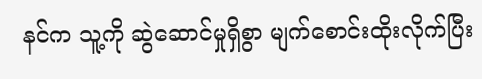နင်က သူ့ကို ဆွဲဆောင်မှုရှိစွာ မျက်စောင်းထိုးလိုက်ပြီး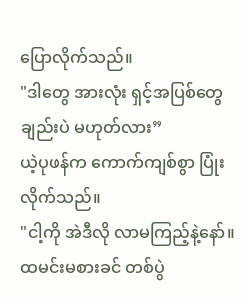ပြောလိုက်သည်။
"ဒါတွေ အားလုံး ရှင့်အပြစ်တွေချည်းပဲ မဟုတ်လား”
ယဲ့ပုဖန်က ကောက်ကျစ်စွာ ပြုံးလိုက်သည်။
"ငါ့ကို အဲဒီလို လာမကြည့်နဲ့နော်။ ထမင်းမစားခင် တစ်ပွဲ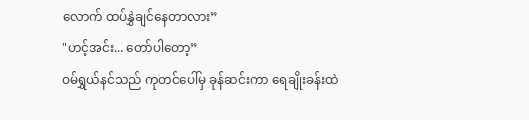လောက် ထပ်နွှဲချင်နေတာလား”
"ဟင့်အင်း... တော်ပါတော့”
ဝမ်ရွှယ်နင်သည် ကုတင်ပေါ်မှ ခုန်ဆင်းကာ ရေချိုးခန်းထဲ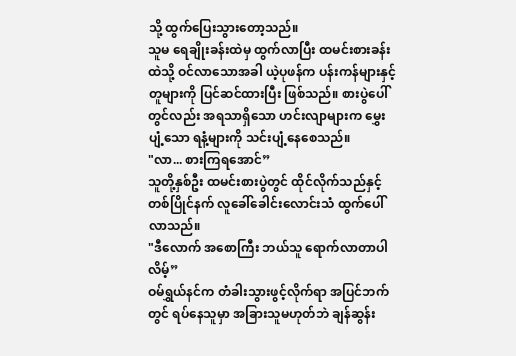သို့ ထွက်ပြေးသွားတော့သည်။
သူမ ရေချိုးခန်းထဲမှ ထွက်လာပြီး ထမင်းစားခန်းထဲသို့ ဝင်လာသောအခါ ယဲ့ပုဖန်က ပန်းကန်များနှင့် တူများကို ပြင်ဆင်ထားပြီး ဖြစ်သည်။ စားပွဲပေါ်တွင်လည်း အရသာရှိသော ဟင်းလျာများက မွှေးပျံ့သော ရနံ့များကို သင်းပျံ့နေစေသည်။
"လာ... စားကြရအောင်”
သူတို့နှစ်ဦး ထမင်းစားပွဲတွင် ထိုင်လိုက်သည်နှင့် တစ်ပြိုင်နက် လူခေါ်ခေါင်းလောင်းသံ ထွက်ပေါ်လာသည်။
"ဒီလောက် အစောကြီး ဘယ်သူ ရောက်လာတာပါလိမ့်”
ဝမ်ရွှယ်နင်က တံခါးသွားဖွင့်လိုက်ရာ အပြင်ဘက်တွင် ရပ်နေသူမှာ အခြားသူမဟုတ်ဘဲ ချန်ဆွန်း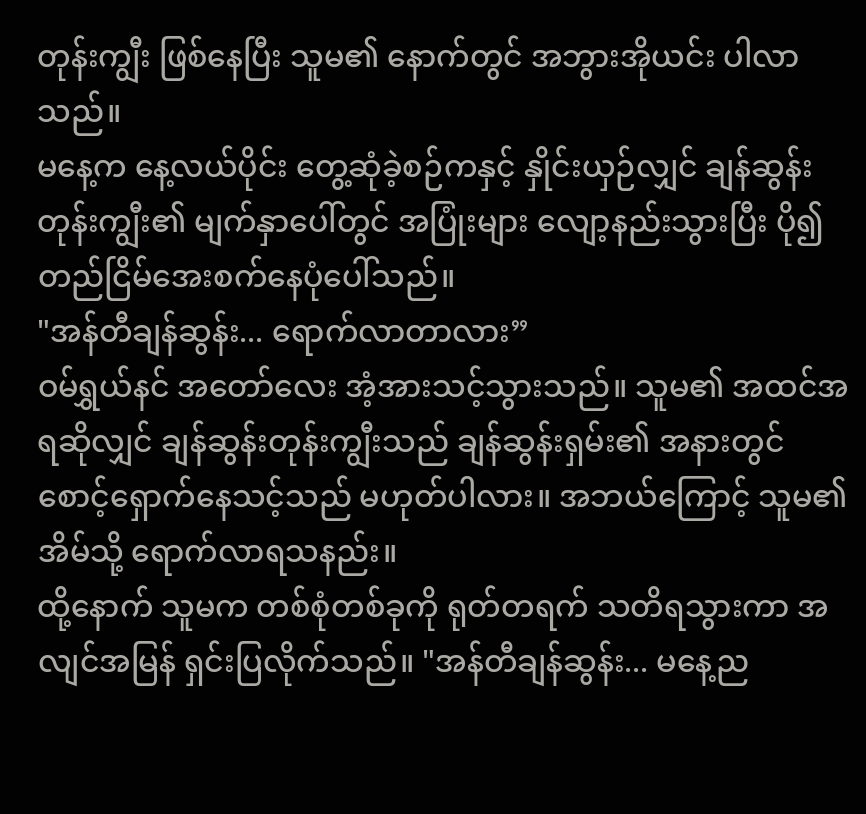တုန်းကျွီး ဖြစ်နေပြီး သူမ၏ နောက်တွင် အဘွားအိုယင်း ပါလာသည်။
မနေ့က နေ့လယ်ပိုင်း တွေ့ဆုံခဲ့စဉ်ကနှင့် နှိုင်းယှဉ်လျှင် ချန်ဆွန်းတုန်းကျွီး၏ မျက်နှာပေါ်တွင် အပြုံးများ လျော့နည်းသွားပြီး ပို၍ တည်ငြိမ်အေးစက်နေပုံပေါ်သည်။
"အန်တီချန်ဆွန်း... ရောက်လာတာလား”
ဝမ်ရွှယ်နင် အတော်လေး အံ့အားသင့်သွားသည်။ သူမ၏ အထင်အရဆိုလျှင် ချန်ဆွန်းတုန်းကျွီးသည် ချန်ဆွန်းရှမ်း၏ အနားတွင် စောင့်ရှောက်နေသင့်သည် မဟုတ်ပါလား။ အဘယ်ကြောင့် သူမ၏ အိမ်သို့ ရောက်လာရသနည်း။
ထို့နောက် သူမက တစ်စုံတစ်ခုကို ရုတ်တရက် သတိရသွားကာ အလျင်အမြန် ရှင်းပြလိုက်သည်။ "အန်တီချန်ဆွန်း... မနေ့ည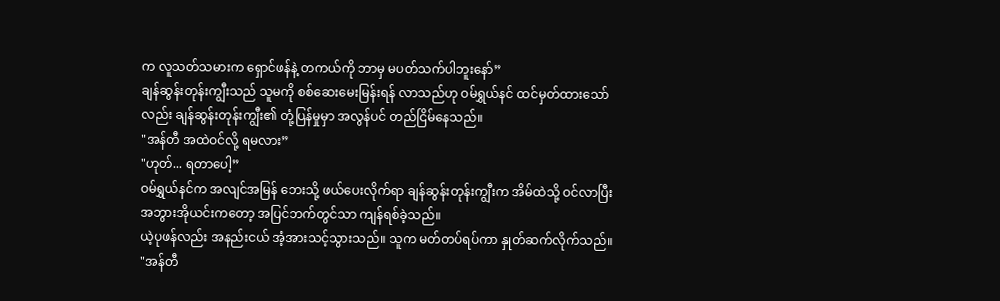က လူသတ်သမားက ရှောင်ဖန်နဲ့ တကယ်ကို ဘာမှ မပတ်သက်ပါဘူးနော်”
ချန်ဆွန်းတုန်းကျွီးသည် သူမကို စစ်ဆေးမေးမြန်းရန် လာသည်ဟု ဝမ်ရွှယ်နင် ထင်မှတ်ထားသော်လည်း ချန်ဆွန်းတုန်းကျွီး၏ တုံ့ပြန်မှုမှာ အလွန်ပင် တည်ငြိမ်နေသည်။
"အန်တီ အထဲဝင်လို့ ရမလား”
"ဟုတ်... ရတာပေါ့”
ဝမ်ရွှယ်နင်က အလျင်အမြန် ဘေးသို့ ဖယ်ပေးလိုက်ရာ ချန်ဆွန်းတုန်းကျွီးက အိမ်ထဲသို့ ဝင်လာပြီး အဘွားအိုယင်းကတော့ အပြင်ဘက်တွင်သာ ကျန်ရစ်ခဲ့သည်။
ယဲ့ပုဖန်လည်း အနည်းငယ် အံ့အားသင့်သွားသည်။ သူက မတ်တပ်ရပ်ကာ နှုတ်ဆက်လိုက်သည်။
"အန်တီ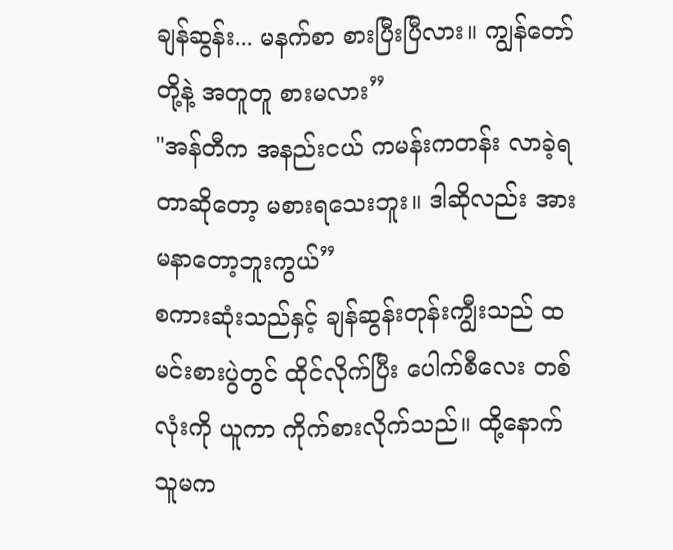ချန်ဆွန်း... မနက်စာ စားပြီးပြီလား။ ကျွန်တော်တို့နဲ့ အတူတူ စားမလား”
"အန်တီက အနည်းငယ် ကမန်းကတန်း လာခဲ့ရတာဆိုတော့ မစားရသေးဘူး။ ဒါဆိုလည်း အားမနာတော့ဘူးကွယ်”
စကားဆုံးသည်နှင့် ချန်ဆွန်းတုန်းကျွီးသည် ထမင်းစားပွဲတွင် ထိုင်လိုက်ပြီး ပေါက်စီလေး တစ်လုံးကို ယူကာ ကိုက်စားလိုက်သည်။ ထို့နောက် သူမက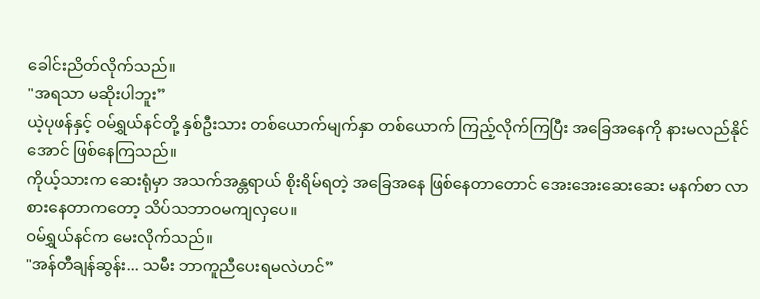ခေါင်းညိတ်လိုက်သည်။
"အရသာ မဆိုးပါဘူး”
ယဲ့ပုဖန်နှင့် ဝမ်ရွှယ်နင်တို့ နှစ်ဦးသား တစ်ယောက်မျက်နှာ တစ်ယောက် ကြည့်လိုက်ကြပြီး အခြေအနေကို နားမလည်နိုင်အောင် ဖြစ်နေကြသည်။
ကိုယ့်သားက ဆေးရုံမှာ အသက်အန္တရာယ် စိုးရိမ်ရတဲ့ အခြေအနေ ဖြစ်နေတာတောင် အေးအေးဆေးဆေး မနက်စာ လာစားနေတာကတော့ သိပ်သဘာဝမကျလှပေ။
ဝမ်ရွှယ်နင်က မေးလိုက်သည်။
"အန်တီချန်ဆွန်း... သမီး ဘာကူညီပေးရမလဲဟင်”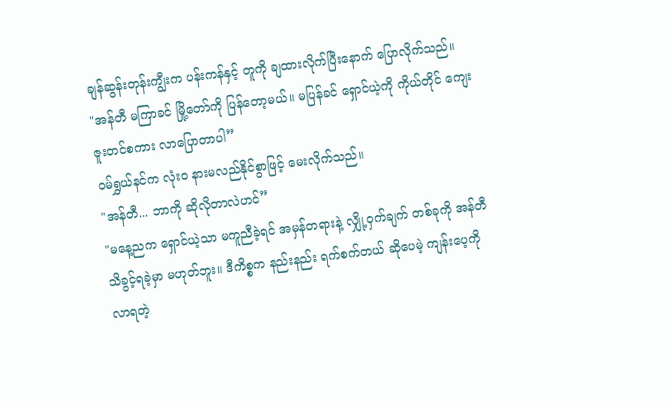ချန်ဆွန်းတုန်းကျွီးက ပန်းကန်နှင့် တူကို ချထားလိုက်ပြီးနောက် ပြောလိုက်သည်။
"အန်တီ မကြာခင် မြို့တော်ကို ပြန်တော့မယ်။ မပြန်ခင် ရှောင်ယဲ့ကို ကိုယ်တိုင် ကျေးဇူးတင်စကား လာပြောတာပါ”
ဝမ်ရွှယ်နင်က လုံးဝ နားမလည်နိုင်စွာဖြင့် မေးလိုက်သည်။
"အန်တီ... ဘာကို ဆိုလိုတာလဲဟင်”
"မနေ့ညက ရှောင်ယဲ့သာ မကူညီခဲ့ရင် အမှန်တရားနဲ့ လျှို့ဝှက်ချက် တစ်ခုကို အန်တီ သိခွင့်ရခဲ့မှာ မဟုတ်ဘူး။ ဒီကိစ္စက နည်းနည်း ရက်စက်တယ် ဆိုပေမဲ့ ကျန်းပေ့ကို လာရတဲ့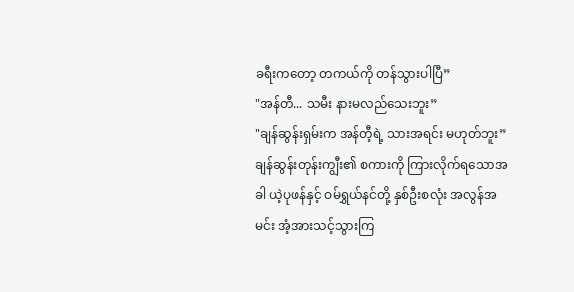ခရီးကတော့ တကယ်ကို တန်သွားပါပြီ”
"အန်တီ... သမီး နားမလည်သေးဘူး”
"ချန်ဆွန်းရှမ်းက အန်တီ့ရဲ့ သားအရင်း မဟုတ်ဘူး”
ချန်ဆွန်းတုန်းကျွီး၏ စကားကို ကြားလိုက်ရသောအခါ ယဲ့ပုဖန်နှင့် ဝမ်ရွှယ်နင်တို့ နှစ်ဦးစလုံး အလွန်အမင်း အံ့အားသင့်သွားကြ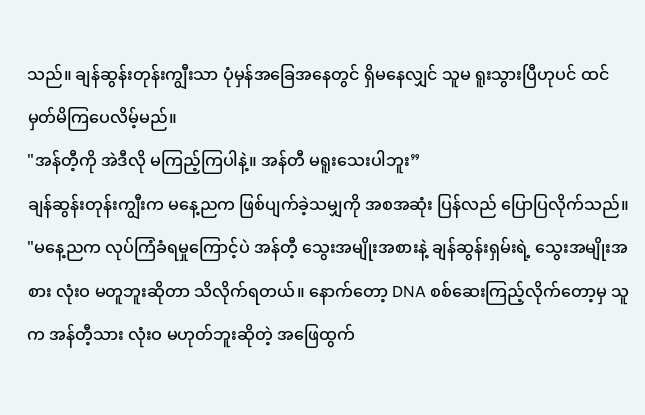သည်။ ချန်ဆွန်းတုန်းကျွီးသာ ပုံမှန်အခြေအနေတွင် ရှိမနေလျှင် သူမ ရူးသွားပြီဟုပင် ထင်မှတ်မိကြပေလိမ့်မည်။
"အန်တီ့ကို အဲဒီလို မကြည့်ကြပါနဲ့။ အန်တီ မရူးသေးပါဘူး”
ချန်ဆွန်းတုန်းကျွီးက မနေ့ညက ဖြစ်ပျက်ခဲ့သမျှကို အစအဆုံး ပြန်လည် ပြောပြလိုက်သည်။
"မနေ့ညက လုပ်ကြံခံရမှုကြောင့်ပဲ အန်တီ့ သွေးအမျိုးအစားနဲ့ ချန်ဆွန်းရှမ်းရဲ့ သွေးအမျိုးအစား လုံးဝ မတူဘူးဆိုတာ သိလိုက်ရတယ်။ နောက်တော့ DNA စစ်ဆေးကြည့်လိုက်တော့မှ သူက အန်တီ့သား လုံးဝ မဟုတ်ဘူးဆိုတဲ့ အဖြေထွက်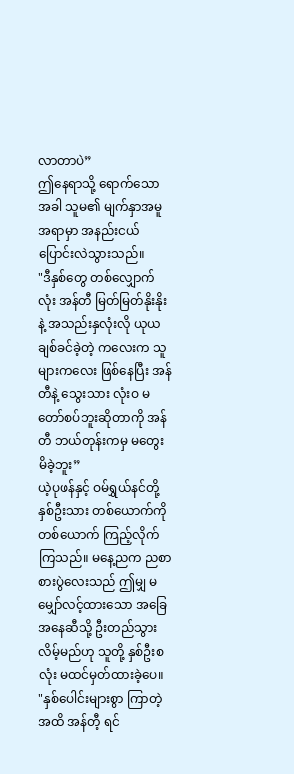လာတာပဲ”
ဤနေရာသို့ ရောက်သောအခါ သူမ၏ မျက်နှာအမူအရာမှာ အနည်းငယ် ပြောင်းလဲသွားသည်။
"ဒီနှစ်တွေ တစ်လျှောက်လုံး အန်တီ မြတ်မြတ်နိုးနိုးနဲ့ အသည်းနှလုံးလို ယုယချစ်ခင်ခဲ့တဲ့ ကလေးက သူများကလေး ဖြစ်နေပြီး အန်တီနဲ့ သွေးသား လုံးဝ မတော်စပ်ဘူးဆိုတာကို အန်တီ ဘယ်တုန်းကမှ မတွေးမိခဲ့ဘူး”
ယဲ့ပုဖန်နှင့် ဝမ်ရွှယ်နင်တို့ နှစ်ဦးသား တစ်ယောက်ကို တစ်ယောက် ကြည့်လိုက်ကြသည်။ မနေ့ညက ညစာစားပွဲလေးသည် ဤမျှ မမျှော်လင့်ထားသော အခြေအနေဆီသို့ ဦးတည်သွားလိမ့်မည်ဟု သူတို့ နှစ်ဦးစလုံး မထင်မှတ်ထားခဲ့ပေ။
"နှစ်ပေါင်းများစွာ ကြာတဲ့အထိ အန်တီ့ ရင်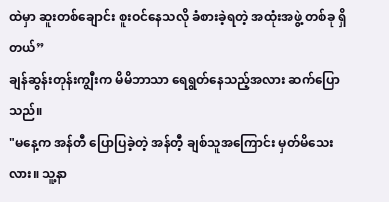ထဲမှာ ဆူးတစ်ချောင်း စူးဝင်နေသလို ခံစားခဲ့ရတဲ့ အထုံးအဖွဲ့ တစ်ခု ရှိတယ်”
ချန်ဆွန်းတုန်းကျွီးက မိမိဘာသာ ရေရွတ်နေသည့်အလား ဆက်ပြောသည်။
"မနေ့က အန်တီ ပြောပြခဲ့တဲ့ အန်တီ့ ချစ်သူအကြောင်း မှတ်မိသေးလား။ သူ့နာ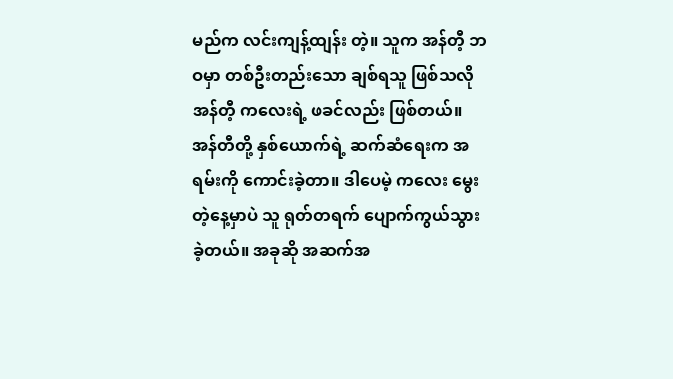မည်က လင်းကျန့်ထျန်း တဲ့။ သူက အန်တီ့ ဘဝမှာ တစ်ဦးတည်းသော ချစ်ရသူ ဖြစ်သလို အန်တီ့ ကလေးရဲ့ ဖခင်လည်း ဖြစ်တယ်။ အန်တီတို့ နှစ်ယောက်ရဲ့ ဆက်ဆံရေးက အရမ်းကို ကောင်းခဲ့တာ။ ဒါပေမဲ့ ကလေး မွေးတဲ့နေ့မှာပဲ သူ ရုတ်တရက် ပျောက်ကွယ်သွားခဲ့တယ်။ အခုဆို အဆက်အ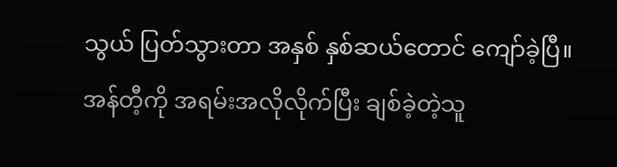သွယ် ပြတ်သွားတာ အနှစ် နှစ်ဆယ်တောင် ကျော်ခဲ့ပြီ။ အန်တီ့ကို အရမ်းအလိုလိုက်ပြီး ချစ်ခဲ့တဲ့သူ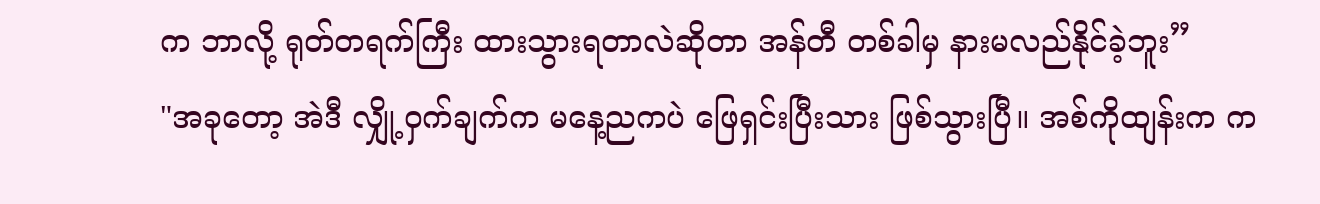က ဘာလို့ ရုတ်တရက်ကြီး ထားသွားရတာလဲဆိုတာ အန်တီ တစ်ခါမှ နားမလည်နိုင်ခဲ့ဘူး”
"အခုတော့ အဲဒီ လျှို့ဝှက်ချက်က မနေ့ညကပဲ ဖြေရှင်းပြီးသား ဖြစ်သွားပြီ။ အစ်ကိုထျန်းက က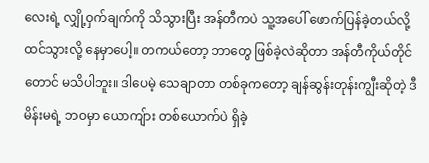လေးရဲ့ လျှို့ဝှက်ချက်ကို သိသွားပြီး အန်တီကပဲ သူ့အပေါ် ဖောက်ပြန်ခဲ့တယ်လို့ ထင်သွားလို့ နေမှာပေါ့။ တကယ်တော့ ဘာတွေ ဖြစ်ခဲ့လဲဆိုတာ အန်တီကိုယ်တိုင်တောင် မသိပါဘူး။ ဒါပေမဲ့ သေချာတာ တစ်ခုကတော့ ချန်ဆွန်းတုန်းကျွီးဆိုတဲ့ ဒီမိန်းမရဲ့ ဘဝမှာ ယောကျ်ား တစ်ယောက်ပဲ ရှိခဲ့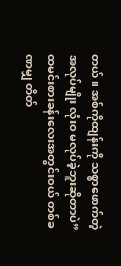တယ်။ အစ်ကိုထျန်းကို သစ္စာဖောက်တဲ့ အလုပ်မျိုး လုံးဝ မလုပ်ခဲ့ဘူးဆိုတာပဲ”
ထမင်းစားခန်းလေးအတွင်းဝယ် တစ်ခဏမျှ တိတ်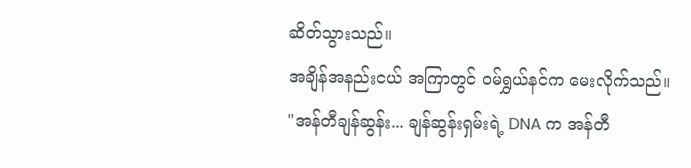ဆိတ်သွားသည်။
အချိန်အနည်းငယ် အကြာတွင် ဝမ်ရွှယ်နင်က မေးလိုက်သည်။
"အန်တီချန်ဆွန်း... ချန်ဆွန်းရှမ်းရဲ့ DNA က အန်တီ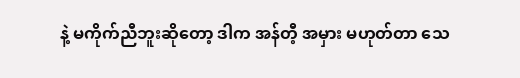နဲ့ မကိုက်ညီဘူးဆိုတော့ ဒါက အန်တီ့ အမှား မဟုတ်တာ သေ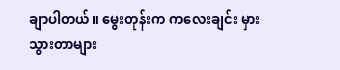ချာပါတယ်။ မွေးတုန်းက ကလေးချင်း မှားသွားတာများ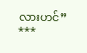လားဟင်”
***